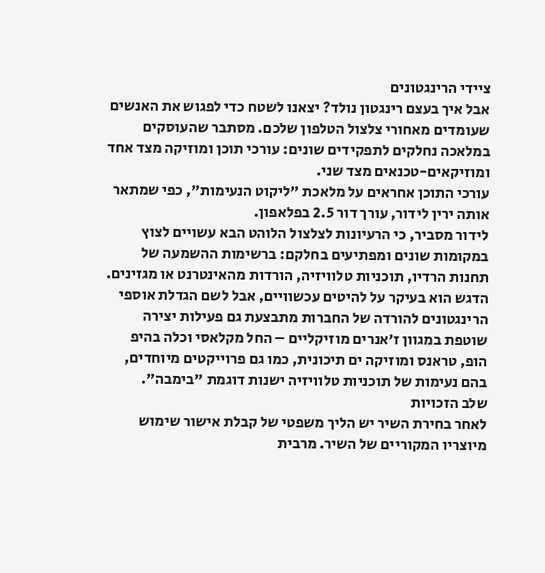ציידי הרינגטונים
אבל איך בעצם רינגטון נולד? יצאנו לשטח כדי לפגוש את האנשים שעומדים מאחורי צלצול הטלפון שלכם. מסתבר שהעוסקים במלאכה נחלקים לתפקידים שונים: עורכי תוכן ומוזיקה מצד אחד ומוזיקאים-טכנאים מצד שני.
עורכי התוכן אחראים על מלאכת "ליקוט הנעימות", כפי שמתאר אותה ירין לידור, עורך דור 2.5 בפלאפון.
לידור מסביר, כי הרעיונות לצלצול הלוהט הבא עשויים לצוץ במקומות שונים ומפתיעים בחלקם: ברשימות ההשמעה של תחנות הרדיו, תוכניות טלוויזיה, הורדות מהאינטרנט או מגזינים.
הדגש הוא בעיקר על להיטים עכשוויים, אבל לשם הגדלת אוספי הרינגטונים להורדה של החברות מתבצעת גם פעילות יצירה שוטפת במגוון ז'אנרים מוזיקליים – החל מקלאסי וכלה בהיפ הופ, טראנס ומוזיקה ים תיכונית, כמו גם פרוייקטים מיוחדים, בהם נעימות של תוכניות טלוויזיה ישנות דוגמת "בימבה".
שלב הזכויות
לאחר בחירת השיר יש הליך משפטי של קבלת אישור שימוש מיוצריו המקוריים של השיר. מרבית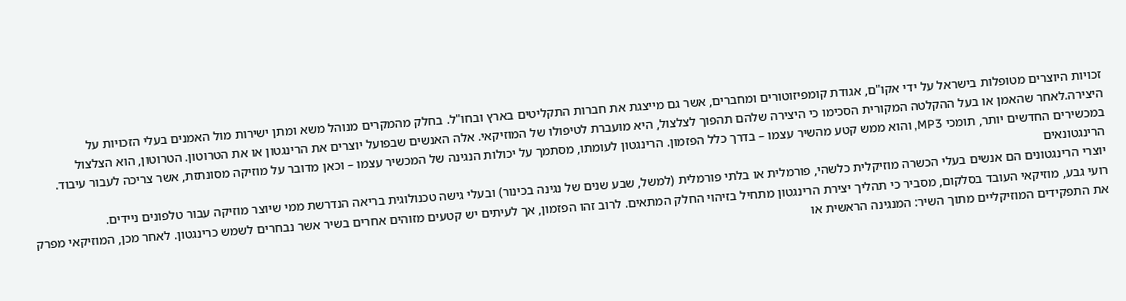זכויות היוצרים מטופלות בישראל על ידי אקו"ם, אגודת קומפיזוטורים ומחברים, אשר גם מייצגת את חברות התקליטים בארץ ובחו"ל. בחלק מהמקרים מנוהל משא ומתן ישירות מול האמנים בעלי הזכויות על היצירה.לאחר שהאמן או בעל ההקלטה המקורית הסכימו כי היצירה שלהם תהפוך לצלצול, היא מועברת לטיפולו של המוזיקאי. אלה האנשים שבפועל יוצרים את הרינגטון או את הטרוטון. הטרוטון, הוא הצלצול במכשירים החדשים יותר, תומכי MP3, והוא ממש קטע מהשיר עצמו – בדרך כלל הפזמון. הרינגטון לעומתו, מסתמך על יכולות הנגינה של המכשיר עצמו – וכאן מדובר על מוזיקה מסונתזת, אשר צריכה לעבור עיבוד.
הרינגטונאים
יוצרי הרינגטונים הם אנשים בעלי הכשרה מוזיקלית כלשהי, פורמלית או בלתי פורמלית (למשל, שבע שנים של נגינה בכינור) ובעלי גישה טכנולוגית בריאה הנדרשת ממי שיוצר מוזיקה עבור טלפונים ניידים.
רועי גבע, מוזיקאי העובד בסלקום, מסביר כי תהליך יצירת הרינגטון מתחיל בזיהוי החלק המתאים. לרוב זהו הפזמון, אך לעיתים יש קטעים מזוהים אחרים בשיר אשר נבחרים לשמש כרינגטון. לאחר מכן, המוזיקאי מפרק את התפקידים המוזיקליים מתוך השיר: המנגינה הראשית או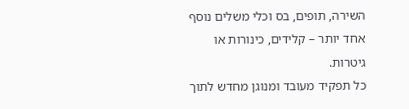השירה, תופים, בס וכלי משלים נוסף אחד יותר – קלידים, כינורות או גיטרות.
כל תפקיד מעובד ומנוגן מחדש לתוך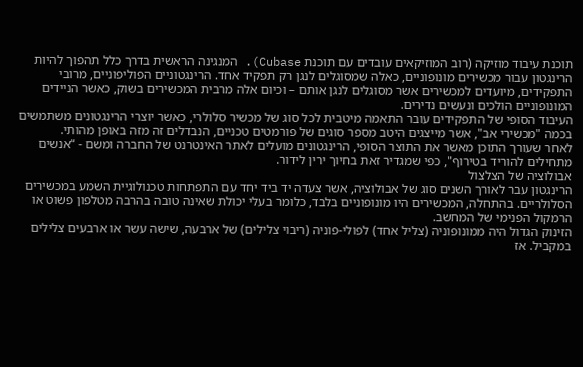תוכנת עיבוד מוזיקה (רוב המוזיקאים עובדים עם תוכנת Cubase). המנגינה הראשית בדרך כלל תהפוך להיות הרינגטון עבור מכשירים מונופוניים, כאלה שמסוגלים לנגן רק תפקיד אחד. הרינגטוניים הפוליפוניים, מרובי התפקידים, מיועדים למכשירים אשר מסוגלים לנגן אותם – וכיום אלה מרבית המכשירים בשוק, כאשר הניידים המונופוניים הולכים ונעשים נדירים.
העיבוד הסופי של התפקידים עובר התאמה מיטבית לכל סוג של מכשיר סלולרי, כאשר יוצרי הרינגטונים משתמשים בכמה "מכשירי אב", אשר מייצגים היטב מספר סוגים של פורמטים טכניים, הנבדלים זה מזה באופן מהותי.
לאחר שעורך התוכן מאשר את התוצר הסופי, הרינגטונים מועלים לאתר האינטרנט של החברה ומשם - “אנשים מתחילים להוריד בטירוף", כפי שמגדיר זאת בחיוך ירין לידור.
אבולוציה של הצלצול
הרינגטון עבר לאורך השנים סוג של אבולוציה, אשר צעדה יד ביד יחד עם התפתחות טכנולוגיית השמע במכשירים הסלולריים. בהתחלה, המכשירים היו מונופוניים בלבד, כלומר בעלי יכולת שאינה טובה בהרבה מטלפון פשוט או הרמקול הפנימי של המחשב.
הזינוק הגדול היה ממונופוניה (צליל אחד) לפולי-פוניה (ריבוי צלילים) של ארבעה, שישה עשר או ארבעים צלילים במקביל. אז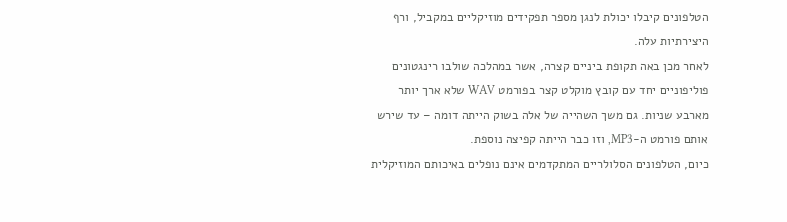הטלפונים קיבלו יכולת לנגן מספר תפקידים מוזיקליים במקביל, ורף היצירתיות עלה.
לאחר מכן באה תקופת ביניים קצרה, אשר במהלכה שולבו רינגטונים פוליפוניים יחד עם קובץ מוקלט קצר בפורמט WAV שלא ארך יותר מארבע שניות. גם משך השהייה של אלה בשוק הייתה דומה – עד שירש אותם פורמט ה-MP3, וזו כבר הייתה קפיצה נוספת.
כיום, הטלפונים הסלולריים המתקדמים אינם נופלים באיכותם המוזיקלית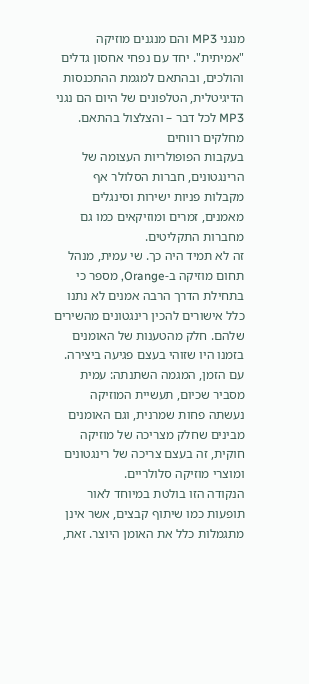מנגני MP3 והם מנגנים מוזיקה "אמיתית". יחד עם נפחי אחסון גדלים והולכים, ובהתאם למגמת ההתכנסות הדיגיטלית, הטלפונים של היום הם נגני MP3 לכל דבר – והצלצול בהתאם.
מחלקים רווחים
בעקבות הפופולריות העצומה של הרינגטונים, חברות הסלולר אף מקבלות פניות ישירות וסינגלים מאמנים, זמרים ומוזיקאים כמו גם מחברות התקליטים.
זה לא תמיד היה כך. שי עמית, מנהל תחום מוזיקה ב-Orange, מספר כי בתחילת הדרך הרבה אמנים לא נתנו כלל אישורים להכין רינגטונים מהשירים שלהם. חלק מהטענות של האומנים בזמנו היו שזוהי בעצם פגיעה ביצירה.
עם הזמן, המגמה השתנתה: עמית מסביר שכיום, תעשיית המוזיקה נעשתה פחות שמרנית, וגם האומנים מבינים שחלק מצריכה של מוזיקה חוקית, זה בעצם צריכה של רינגטונים ומוצרי מוזיקה סלולריים.
הנקודה הזו בולטת במיוחד לאור תופעות כמו שיתוף קבצים, אשר אינן מתגמלות כלל את האומן היוצר. זאת,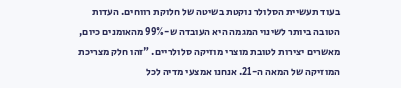בעוד תעשיית הסלולר נוקטת בשיטה של חלוקת רווחים. העדות הטובה ביותר לשינוי המגמה היא העובדה ש-99% מהאומנים כיום, מאשרים יצירות לטובת מוצרי מוזיקה סלולריים. "זהו חלק מצריכת המוזיקה של המאה ה-21. אנחנו אמצעי מדיה לכל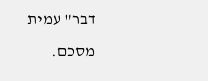דבר" עמית מסכם.